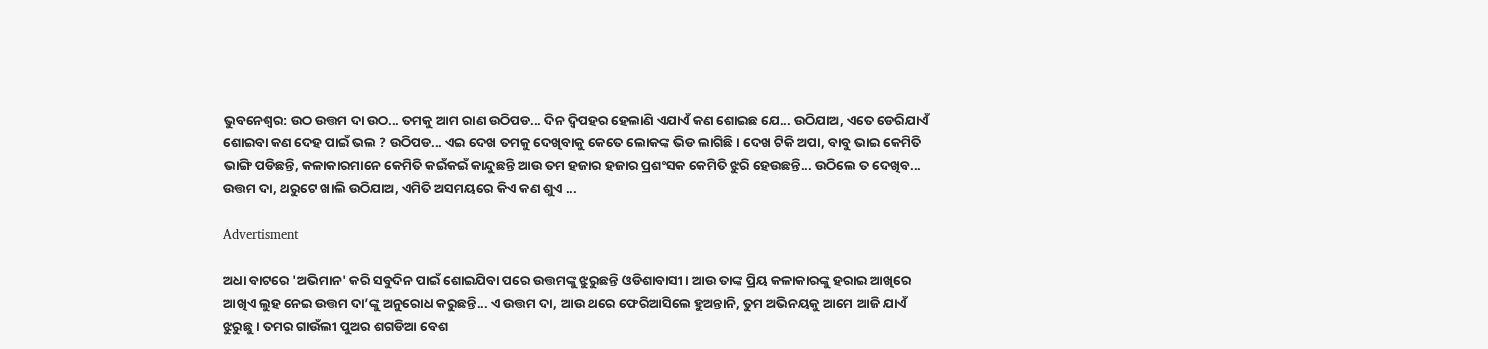ଭୁବନେଶ୍ବର: ଉଠ ଉତ୍ତମ ଦା ଉଠ... ତମକୁ ଆମ ରାଣ ଉଠିପଡ... ଦିନ ଦ୍ବିପହର ହେଲାଣି ଏଯାଏଁ କଣ ଶୋଇଛ ଯେ... ଉଠିଯାଅ, ଏତେ ଡେରିଯାଏଁ ଶୋଇବା କଣ ଦେହ ପାଇଁ ଭଲ ? ଉଠିପଡ... ଏଇ ଦେଖ ତମକୁ ଦେଖିବାକୁ କେତେ ଲୋକଙ୍କ ଭିଡ ଲାଗିଛି । ଦେଖ ଟିକି ଅପା, ବାବୁ ଭାଇ କେମିତି ଭାଙ୍ଗି ପଡିଛନ୍ତି, କଳାକାରମାନେ କେମିତି କଇଁକଇଁ କାନ୍ଦୁଛନ୍ତି ଆଉ ତମ ହଜାର ହଜାର ପ୍ରଶଂସକ କେମିତି ଝୁରି ହେଉଛନ୍ତି... ଉଠିଲେ ତ ଦେଖିବ... ଉତ୍ତମ ଦା, ଥରୁଟେ ଖାଲି ଉଠିଯାଅ, ଏମିତି ଅସମୟରେ କିଏ କଣ ଶୁଏ ...

Advertisment

ଅଧା ବାଟରେ 'ଅଭିମାନ' କରି ସବୁଦିନ ପାଇଁ ଶୋଇଯିବା ପରେ ଉତ୍ତମଙ୍କୁ ଝୁରୁଛନ୍ତି ଓଡିଶାବାସୀ । ଆଉ ତାଙ୍କ ପ୍ରିୟ କଳାକାରଙ୍କୁ ହରାଇ ଆଖିରେ ଆଖିଏ ଲୁହ ନେଇ ଉତ୍ତମ ଦା’ଙ୍କୁ ଅନୁରୋଧ କରୁଛନ୍ତି... ଏ ଉତ୍ତମ ଦା, ଆଉ ଥରେ ଫେରିଆସିଲେ ହୁଅନ୍ତାନି, ତୁମ ଅଭିନୟକୁ ଆମେ ଆଜି ଯାଏଁ ଝୁରୁଛୁ । ତମର ଗାଉଁଲୀ ପୁଅର ଶଗଡିଆ ବେଶ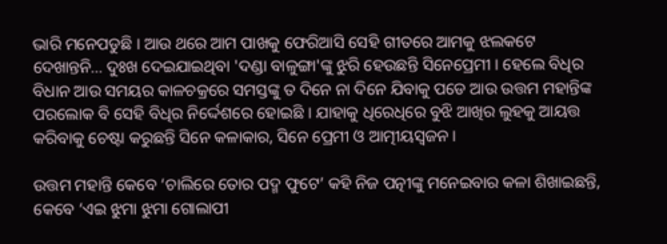ଭାରି ମନେପଡୁଛି । ଆଉ ଥରେ ଆମ ପାଖକୁ ଫେରିଆସି ସେହି ଗୀତରେ ଆମକୁ ଝଲକଟେ ଦେଖାନ୍ତନି... ଦୁଃଖ ଦେଇଯାଇଥିବା 'ଦଣ୍ଡା ବାଳୁଙ୍ଗା'ଙ୍କୁ ଝୁରି ହେଉଛନ୍ତି ସିନେପ୍ରେମୀ । ହେଲେ ବିଧିର ବିଧାନ ଆଉ ସମୟର କାଳଚକ୍ରରେ ସମସ୍ତଙ୍କୁ ତ ଦିନେ ନା ଦିନେ ଯିବାକୁ ପଡେ ଆଉ ଉତ୍ତମ ମହାନ୍ତିଙ୍କ ପରଲୋକ ବି ସେହି ବିଧିର ନିର୍ଦ୍ଦେଶରେ ହୋଇଛି । ଯାହାକୁ ଧିରେଧିରେ ବୁଝି ଆଖିର ଲୁହକୁ ଆୟତ୍ତ କରିବାକୁ ଚେଷ୍ଟା କରୁଛନ୍ତି ସିନେ କଳାକାର, ସିନେ ପ୍ରେମୀ ଓ ଆତ୍ମୀୟସ୍ବଜନ ।

ଉତ୍ତମ ମହାନ୍ତି କେବେ ‘ଚାଲିରେ ତୋର ପଦ୍ମ ଫୁଟେ’ କହି ନିଜ ପତ୍ନୀଙ୍କୁ ମନେଇବାର କଳା ଶିଖାଇଛନ୍ତି, କେବେ ‘ଏଇ ଝୁମା ଝୁମା ଗୋଲାପୀ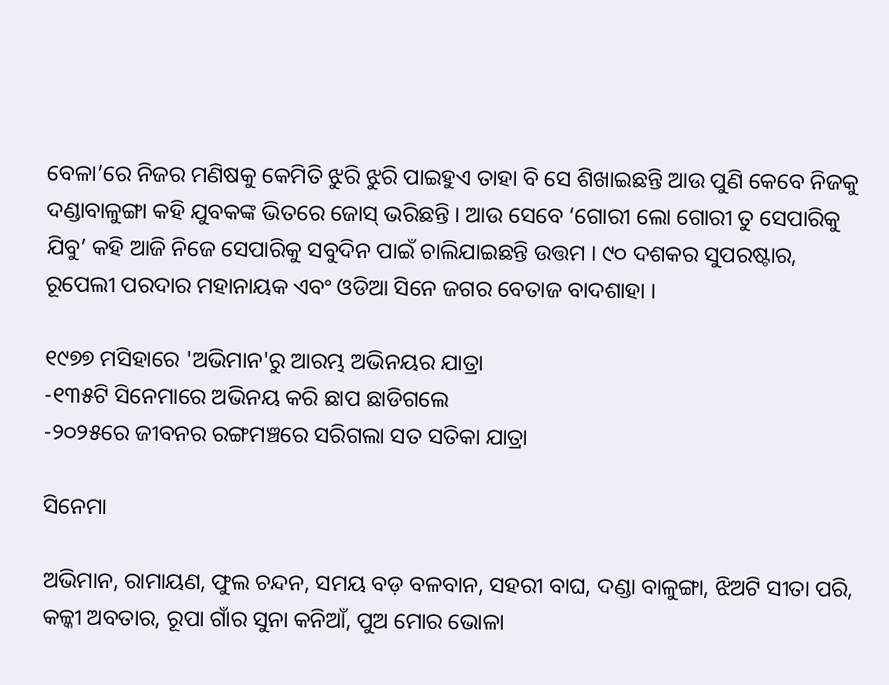ବେଳା’ରେ ନିଜର ମଣିଷକୁ କେମିତି ଝୁରି ଝୁରି ପାଇହୁଏ ତାହା ବି ସେ ଶିଖାଇଛନ୍ତି ଆଉ ପୁଣି କେବେ ନିଜକୁ ଦଣ୍ଡାବାଳୁଙ୍ଗା କହି ଯୁବକଙ୍କ ଭିତରେ ଜୋସ୍ ଭରିଛନ୍ତି । ଆଉ ସେବେ ‘ଗୋରୀ ଲୋ ଗୋରୀ ତୁ ସେପାରିକୁ ଯିବୁ’ କହି ଆଜି ନିଜେ ସେପାରିକୁ ସବୁଦିନ ପାଇଁ ଚାଲିଯାଇଛନ୍ତି ଉତ୍ତମ । ୯୦ ଦଶକର ସୁପରଷ୍ଟାର, ରୂପେଲୀ ପରଦାର ମହାନାୟକ ଏବଂ ଓଡିଆ ସିନେ ଜଗର ବେତାଜ ବାଦଶାହା ।

୧୯୭୭ ମସିହାରେ 'ଅଭିମାନ'ରୁ ଆରମ୍ଭ ଅଭିନୟର ଯାତ୍ରା
-୧୩୫ଟି ସିନେମାରେ ଅଭିନୟ କରି ଛାପ ଛାଡିଗଲେ
-୨୦୨୫ରେ ଜୀବନର ରଙ୍ଗମଞ୍ଚରେ ସରିଗଲା ସତ ସତିକା ଯାତ୍ରା

ସିନେମା

ଅଭିମାନ, ରାମାୟଣ, ଫୁଲ ଚନ୍ଦନ, ସମୟ ବଡ଼ ବଳବାନ, ସହରୀ ବାଘ, ଦଣ୍ଡା ବାଳୁଙ୍ଗା, ଝିଅଟି ସୀତା ପରି, କଳ୍କୀ ଅବତାର, ରୂପା ଗାଁର ସୁନା କନିଆଁ, ପୁଅ ମୋର ଭୋଳା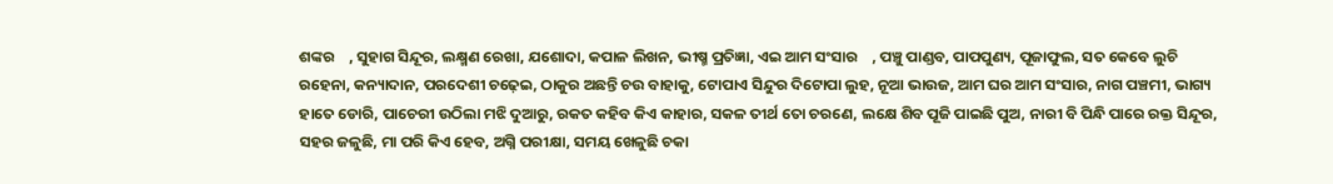ଶଙ୍କର    , ସୁହାଗ ସିନ୍ଦୂର, ଲକ୍ଷ୍ମଣ ରେଖା, ଯଶୋଦା, କପାଳ ଲିଖନ, ଭୀଷ୍ମ ପ୍ରତିଜ୍ଞା, ଏଇ ଆମ ସଂସାର    , ପଞ୍ଚୁ ପାଣ୍ଡବ, ପାପପୁଣ୍ୟ, ପୂଜାଫୁଲ, ସତ କେବେ ଲୁଚି ରହେନା, କନ୍ୟାଦାନ, ପରଦେଶୀ ଚଢ଼େଇ, ଠାକୁର ଅଛନ୍ତି ଚଉ ବାହାକୁ, ଟୋପାଏ ସିନ୍ଦୁର ଦିଟୋପା ଲୁହ, ନୂଆ ଭାଉଜ, ଆମ ଘର ଆମ ସଂସାର, ନାଗ ପଞ୍ଚମୀ, ଭାଗ୍ୟ ହାତେ ଡୋରି, ପାଚେରୀ ଉଠିଲା ମଝି ଦୁଆରୁ, ରକତ କହିବ କିଏ କାହାର, ସକଳ ତୀର୍ଥ ତୋ ଚରଣେ, ଲକ୍ଷେ ଶିବ ପୂଜି ପାଇଛି ପୁଅ, ନାରୀ ବି ପିନ୍ଧି ପାରେ ରକ୍ତ ସିନ୍ଦୂର, ସହର ଜଳୁଛି, ମା ପରି କିଏ ହେବ, ଅଗ୍ନି ପରୀକ୍ଷା, ସମୟ ଖେଳୁଛି ଚକା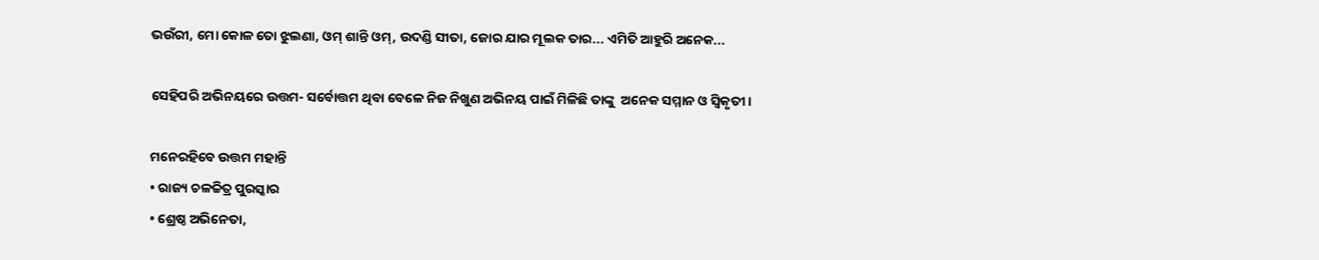ଭଉଁରୀ, ମୋ କୋଳ ତୋ ଝୁଲଣା, ଓମ୍ ଶାନ୍ତି ଓମ୍, ଉଦଣ୍ଡି ସୀତା, ଜୋର ଯାର ମୂଲକ ତାର... ଏମିତି ଆହୁରି ଅନେକ...

ସେହିପରି ଅଭିନୟରେ ଉତ୍ତମ- ସର୍ବୋତ୍ତମ ଥିବା ବେଳେ ନିଜ ନିଖୁଣ ଅଭିନୟ ପାଇଁ ମିଳିଛି ତାଙ୍କୁ  ଅନେକ ସମ୍ମାନ ଓ ସ୍ବିକୃତୀ ।

ମନେରହିବେ ଉତ୍ତମ ମହାନ୍ତି
• ରାଜ୍ୟ ଚଳଚ୍ଚିତ୍ର ପୁରସ୍କାର
• ଶ୍ରେଷ୍ଠ ଅଭିନେତା,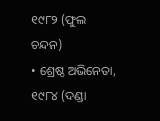୧୯୮୨ (ଫୁଲ ଚନ୍ଦନ)
• ଶ୍ରେଷ୍ଠ ଅଭିନେତା, ୧୯୮୪ (ଦଣ୍ଡା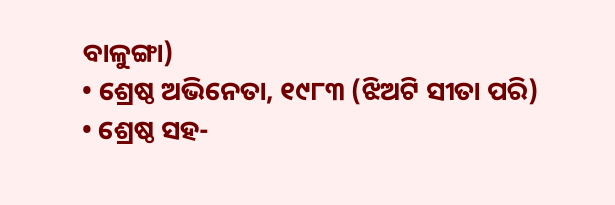ବାଳୁଙ୍ଗା)
• ଶ୍ରେଷ୍ଠ ଅଭିନେତା, ୧୯୮୩ (ଝିଅଟି ସୀତା ପରି)
• ଶ୍ରେଷ୍ଠ ସହ-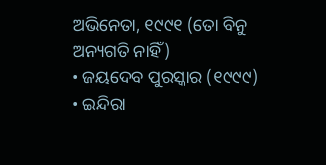ଅଭିନେତା, ୧୯୯୧ (ତୋ ବିନୁ ଅନ୍ୟଗତି ନାହିଁ)
• ଜୟଦେବ ପୁରସ୍କାର (୧୯୯୯)
• ଇନ୍ଦିରା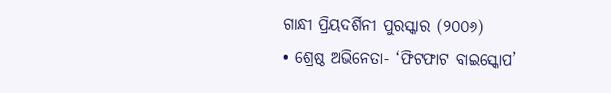ଗାନ୍ଧୀ ପ୍ରିୟଦର୍ଶିନୀ ପୁରସ୍କାର (୨୦୦୬)
• ଶ୍ରେଷ୍ଠ ଅଭିନେତା- ‘ଫିଟଫାଟ ବାଇସ୍କୋପ’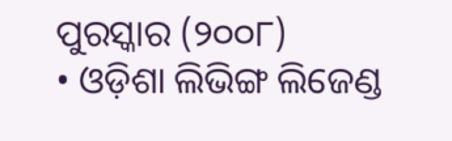ପୁରସ୍କାର (୨୦୦୮)
• ଓଡ଼ିଶା ଲିଭିଙ୍ଗ ଲିଜେଣ୍ଡ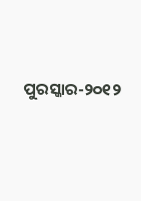ପୁରସ୍କାର-୨୦୧୨